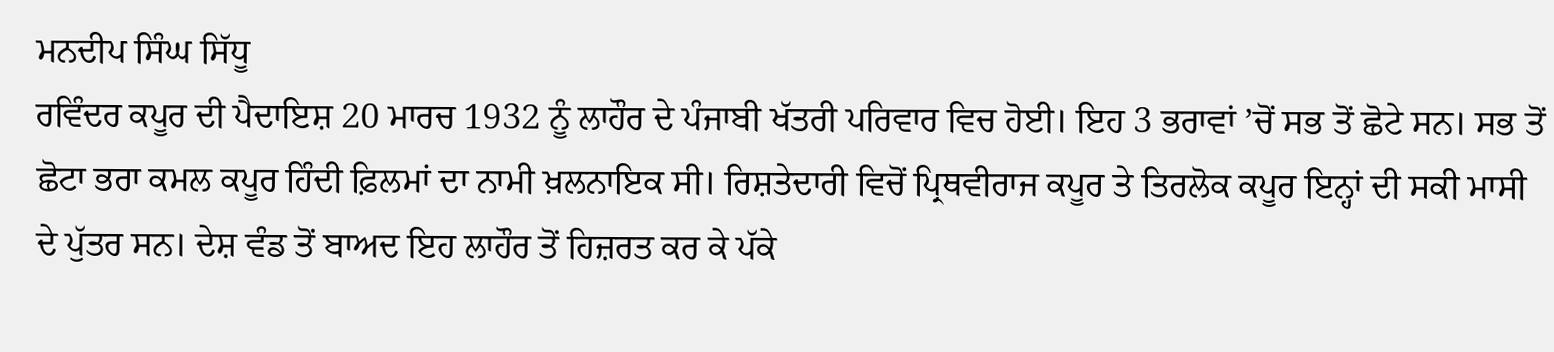ਮਨਦੀਪ ਸਿੰਘ ਸਿੱਧੂ
ਰਵਿੰਦਰ ਕਪੂਰ ਦੀ ਪੈਦਾਇਸ਼ 20 ਮਾਰਚ 1932 ਨੂੰ ਲਾਹੌਰ ਦੇ ਪੰਜਾਬੀ ਖੱਤਰੀ ਪਰਿਵਾਰ ਵਿਚ ਹੋਈ। ਇਹ 3 ਭਰਾਵਾਂ ’ਚੋਂ ਸਭ ਤੋਂ ਛੋਟੇ ਸਨ। ਸਭ ਤੋਂ ਛੋਟਾ ਭਰਾ ਕਮਲ ਕਪੂਰ ਹਿੰਦੀ ਫ਼ਿਲਮਾਂ ਦਾ ਨਾਮੀ ਖ਼ਲਨਾਇਕ ਸੀ। ਰਿਸ਼ਤੇਦਾਰੀ ਵਿਚੋਂ ਪ੍ਰਿਥਵੀਰਾਜ ਕਪੂਰ ਤੇ ਤਿਰਲੋਕ ਕਪੂਰ ਇਨ੍ਹਾਂ ਦੀ ਸਕੀ ਮਾਸੀ ਦੇ ਪੁੱਤਰ ਸਨ। ਦੇਸ਼ ਵੰਡ ਤੋਂ ਬਾਅਦ ਇਹ ਲਾਹੌਰ ਤੋਂ ਹਿਜ਼ਰਤ ਕਰ ਕੇ ਪੱਕੇ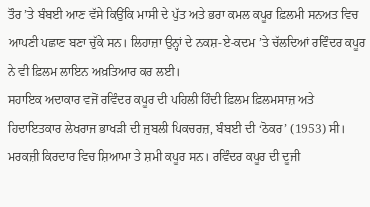ਤੌਰ ’ਤੇ ਬੰਬਈ ਆਣ ਵੱਸੇ ਕਿਉਂਕਿ ਮਾਸੀ ਦੇ ਪੁੱਤ ਅਤੇ ਭਰਾ ਕਮਲ ਕਪੂਰ ਫ਼ਿਲਮੀ ਸਨਅਤ ਵਿਚ ਆਪਣੀ ਪਛਾਣ ਬਣਾ ਚੁੱਕੇ ਸਨ। ਲਿਹਾਜ਼ਾ ਉਨ੍ਹਾਂ ਦੇ ਨਕਸ਼-ਏ-ਕਦਮ ’ਤੇ ਚੱਲਦਿਆਂ ਰਵਿੰਦਰ ਕਪੂਰ ਨੇ ਵੀ ਫ਼ਿਲਮ ਲਾਇਨ ਅਖ਼ਤਿਆਰ ਕਰ ਲਈ।
ਸਹਾਇਕ ਅਦਾਕਾਰ ਵਜੋਂ ਰਵਿੰਦਰ ਕਪੂਰ ਦੀ ਪਹਿਲੀ ਹਿੰਦੀ ਫ਼ਿਲਮ ਫ਼ਿਲਮਸਾਜ਼ ਅਤੇ ਹਿਦਾਇਤਕਾਰ ਲੇਖਰਾਜ ਭਾਖੜੀ ਦੀ ਜੁਬਲੀ ਪਿਕਚਰਜ਼, ਬੰਬਈ ਦੀ ‘ਠੋਕਰ’ (1953) ਸੀ। ਮਰਕਜ਼ੀ ਕਿਰਦਾਰ ਵਿਚ ਸ਼ਿਆਮਾ ਤੇ ਸ਼ਮੀ ਕਪੂਰ ਸਨ। ਰਵਿੰਦਰ ਕਪੂਰ ਦੀ ਦੂਜੀ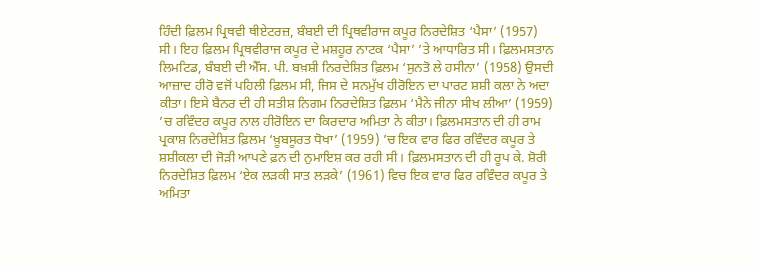ਹਿੰਦੀ ਫ਼ਿਲਮ ਪ੍ਰਿਥਵੀ ਥੀਏਟਰਜ਼, ਬੰਬਈ ਦੀ ਪ੍ਰਿਥਵੀਰਾਜ ਕਪੂਰ ਨਿਰਦੇਸ਼ਿਤ ‘ਪੈਸਾ’ (1957) ਸੀ। ਇਹ ਫ਼ਿਲਮ ਪ੍ਰਿਥਵੀਰਾਜ ਕਪੂਰ ਦੇ ਮਸ਼ਹੂਰ ਨਾਟਕ ‘ਪੈਸਾ’ ’ਤੇ ਆਧਾਰਿਤ ਸੀ। ਫ਼ਿਲਮਸਤਾਨ ਲਿਮਟਿਡ, ਬੰਬਈ ਦੀ ਐੱਸ. ਪੀ. ਬਖ਼ਸ਼ੀ ਨਿਰਦੇਸ਼ਿਤ ਫ਼ਿਲਮ ‘ਸੁਨਤੋ ਲੇ ਹਸੀਨਾ’ (1958) ਉਸਦੀ ਆਜ਼ਾਦ ਹੀਰੋ ਵਜੋਂ ਪਹਿਲੀ ਫ਼ਿਲਮ ਸੀ, ਜਿਸ ਦੇ ਸਨਮੁੱਖ ਹੀਰੋਇਨ ਦਾ ਪਾਰਟ ਸ਼ਸ਼ੀ ਕਲਾ ਨੇ ਅਦਾ ਕੀਤਾ। ਇਸੇ ਬੈਨਰ ਦੀ ਹੀ ਸਤੀਸ਼ ਨਿਗਮ ਨਿਰਦੇਸ਼ਿਤ ਫ਼ਿਲਮ ‘ਮੈਨੇ ਜੀਨਾ ਸੀਖ ਲੀਆ’ (1959) ’ਚ ਰਵਿੰਦਰ ਕਪੂਰ ਨਾਲ ਹੀਰੋਇਨ ਦਾ ਕਿਰਦਾਰ ਅਮਿਤਾ ਨੇ ਕੀਤਾ। ਫ਼ਿਲਮਸਤਾਨ ਦੀ ਹੀ ਰਾਮ ਪ੍ਰਕਾਸ਼ ਨਿਰਦੇਸ਼ਿਤ ਫ਼ਿਲਮ ‘ਖ਼ੂਬਸੂਰਤ ਧੋਖਾ’ (1959) ’ਚ ਇਕ ਵਾਰ ਫਿਰ ਰਵਿੰਦਰ ਕਪੂਰ ਤੇ ਸ਼ਸ਼ੀਕਲਾ ਦੀ ਜੋੜੀ ਆਪਣੇ ਫ਼ਨ ਦੀ ਨੁਮਾਇਸ਼ ਕਰ ਰਹੀ ਸੀ। ਫ਼ਿਲਮਸਤਾਨ ਦੀ ਹੀ ਰੂਪ ਕੇ. ਸ਼ੋਰੀ ਨਿਰਦੇਸ਼ਿਤ ਫ਼ਿਲਮ ‘ਏਕ ਲੜਕੀ ਸਾਤ ਲੜਕੇ’ (1961) ਵਿਚ ਇਕ ਵਾਰ ਫਿਰ ਰਵਿੰਦਰ ਕਪੂਰ ਤੇ ਅਮਿਤਾ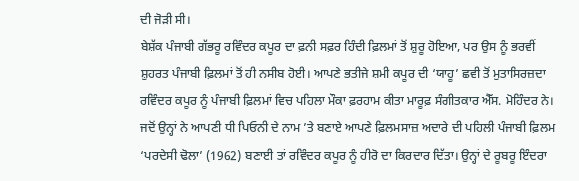ਦੀ ਜੋੜੀ ਸੀ।
ਬੇਸ਼ੱਕ ਪੰਜਾਬੀ ਗੱਭਰੂ ਰਵਿੰਦਰ ਕਪੂਰ ਦਾ ਫ਼ਨੀ ਸਫ਼ਰ ਹਿੰਦੀ ਫ਼ਿਲਮਾਂ ਤੋਂ ਸ਼ੁਰੂ ਹੋਇਆ, ਪਰ ਉਸ ਨੂੰ ਭਰਵੀਂ ਸ਼ੁਹਰਤ ਪੰਜਾਬੀ ਫ਼ਿਲਮਾਂ ਤੋਂ ਹੀ ਨਸੀਬ ਹੋਈ। ਆਪਣੇ ਭਤੀਜੇ ਸ਼ਮੀ ਕਪੂਰ ਦੀ ‘ਯਾਹੂ’ ਛਵੀ ਤੋਂ ਮੁਤਾਸਿਰਜ਼ਦਾ ਰਵਿੰਦਰ ਕਪੂਰ ਨੂੰ ਪੰਜਾਬੀ ਫ਼ਿਲਮਾਂ ਵਿਚ ਪਹਿਲਾ ਮੌਕਾ ਫ਼ਰਹਾਮ ਕੀਤਾ ਮਾਰੂਫ਼ ਸੰਗੀਤਕਾਰ ਐੱਸ. ਮੋਹਿੰਦਰ ਨੇ। ਜਦੋਂ ਉਨ੍ਹਾਂ ਨੇ ਆਪਣੀ ਧੀ ਪਿਓਨੀ ਦੇ ਨਾਮ ’ਤੇ ਬਣਾਏ ਆਪਣੇ ਫ਼ਿਲਮਸਾਜ਼ ਅਦਾਰੇ ਦੀ ਪਹਿਲੀ ਪੰਜਾਬੀ ਫ਼ਿਲਮ ‘ਪਰਦੇਸੀ ਢੋਲਾ’ (1962) ਬਣਾਈ ਤਾਂ ਰਵਿੰਦਰ ਕਪੂਰ ਨੂੰ ਹੀਰੋ ਦਾ ਕਿਰਦਾਰ ਦਿੱਤਾ। ਉਨ੍ਹਾਂ ਦੇ ਰੂਬਰੂ ਇੰਦਰਾ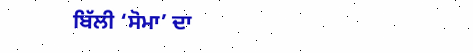ਬਿੱਲੀ ‘ਸੋਮਾ’ ਦਾ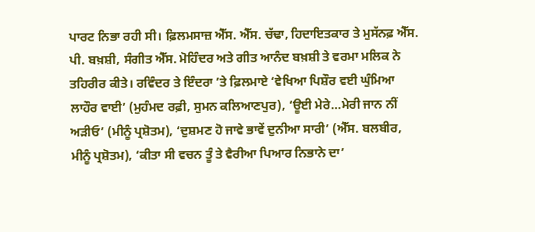ਪਾਰਟ ਨਿਭਾ ਰਹੀ ਸੀ। ਫ਼ਿਲਮਸਾਜ਼ ਐੱਸ. ਐੱਸ. ਚੱਢਾ, ਹਿਦਾਇਤਕਾਰ ਤੇ ਮੁਸੱਨਫ਼ ਐੱਸ. ਪੀ. ਬਖ਼ਸ਼ੀ, ਸੰਗੀਤ ਐੱਸ. ਮੋਹਿੰਦਰ ਅਤੇ ਗੀਤ ਆਨੰਦ ਬਖ਼ਸ਼ੀ ਤੇ ਵਰਮਾ ਮਲਿਕ ਨੇ ਤਹਿਰੀਰ ਕੀਤੇ। ਰਵਿੰਦਰ ਤੇ ਇੰਦਰਾ ’ਤੇ ਫ਼ਿਲਮਾਏ ‘ਵੇਖਿਆ ਪਿਸ਼ੌਰ ਵਈ ਘੁੰਮਿਆ ਲਾਹੌਰ ਵਾਈ’ (ਮੁਹੰਮਦ ਰਫ਼ੀ, ਸੁਮਨ ਕਲਿਆਣਪੁਰ), ‘ਊਈ ਮੇਰੇ…ਮੇਰੀ ਜਾਨ ਨੀਂ ਅੜੀਓ’ (ਮੀਨੂੰ ਪ੍ਰਸ਼ੋਤਮ), ‘ਦੁਸ਼ਮਣ ਹੋ ਜਾਵੇ ਭਾਵੇਂ ਦੁਨੀਆ ਸਾਰੀ’ (ਐੱਸ. ਬਲਬੀਰ, ਮੀਨੂੰ ਪ੍ਰਸ਼ੋਤਮ), ‘ਕੀਤਾ ਸੀ ਵਚਨ ਤੂੰ ਤੇ ਵੈਰੀਆ ਪਿਆਰ ਨਿਭਾਨੇ ਦਾ’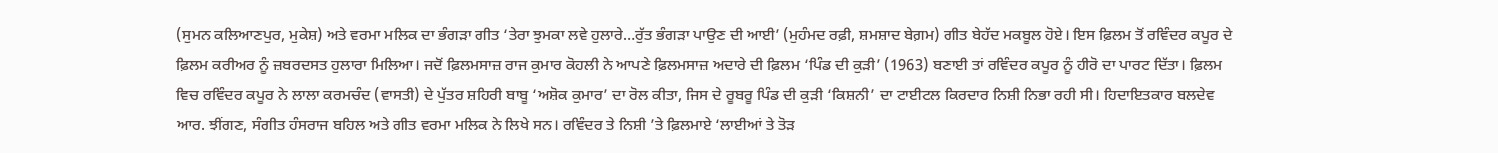(ਸੁਮਨ ਕਲਿਆਣਪੁਰ, ਮੁਕੇਸ਼) ਅਤੇ ਵਰਮਾ ਮਲਿਕ ਦਾ ਭੰਗੜਾ ਗੀਤ ‘ਤੇਰਾ ਝੁਮਕਾ ਲਵੇ ਹੁਲਾਰੇ…ਰੁੱਤ ਭੰਗੜਾ ਪਾਉਣ ਦੀ ਆਈ’ (ਮੁਹੰਮਦ ਰਫ਼ੀ, ਸ਼ਮਸ਼ਾਦ ਬੇਗ਼ਮ) ਗੀਤ ਬੇਹੱਦ ਮਕਬੂਲ ਹੋਏ। ਇਸ ਫ਼ਿਲਮ ਤੋਂ ਰਵਿੰਦਰ ਕਪੂਰ ਦੇ ਫ਼ਿਲਮ ਕਰੀਅਰ ਨੂੰ ਜ਼ਬਰਦਸਤ ਹੁਲਾਰਾ ਮਿਲਿਆ। ਜਦੋਂ ਫ਼ਿਲਮਸਾਜ਼ ਰਾਜ ਕੁਮਾਰ ਕੋਹਲੀ ਨੇ ਆਪਣੇ ਫ਼ਿਲਮਸਾਜ਼ ਅਦਾਰੇ ਦੀ ਫ਼ਿਲਮ ‘ਪਿੰਡ ਦੀ ਕੁੜੀ’ (1963) ਬਣਾਈ ਤਾਂ ਰਵਿੰਦਰ ਕਪੂਰ ਨੂੰ ਹੀਰੋ ਦਾ ਪਾਰਟ ਦਿੱਤਾ। ਫ਼ਿਲਮ ਵਿਚ ਰਵਿੰਦਰ ਕਪੂਰ ਨੇ ਲਾਲਾ ਕਰਮਚੰਦ (ਵਾਸਤੀ) ਦੇ ਪੁੱਤਰ ਸ਼ਹਿਰੀ ਬਾਬੂ ‘ਅਸ਼ੋਕ ਕੁਮਾਰ’ ਦਾ ਰੋਲ ਕੀਤਾ, ਜਿਸ ਦੇ ਰੂਬਰੂ ਪਿੰਡ ਦੀ ਕੁੜੀ ‘ਕਿਸ਼ਨੀ’ ਦਾ ਟਾਈਟਲ ਕਿਰਦਾਰ ਨਿਸ਼ੀ ਨਿਭਾ ਰਹੀ ਸੀ। ਹਿਦਾਇਤਕਾਰ ਬਲਦੇਵ ਆਰ. ਝੀਂਗਣ, ਸੰਗੀਤ ਹੰਸਰਾਜ ਬਹਿਲ ਅਤੇ ਗੀਤ ਵਰਮਾ ਮਲਿਕ ਨੇ ਲਿਖੇ ਸਨ। ਰਵਿੰਦਰ ਤੇ ਨਿਸ਼ੀ ’ਤੇ ਫ਼ਿਲਮਾਏ ‘ਲਾਈਆਂ ਤੇ ਤੋੜ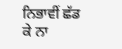ਨਿਭਾਵੀਂ ਛੱਡ ਕੇ ਨਾ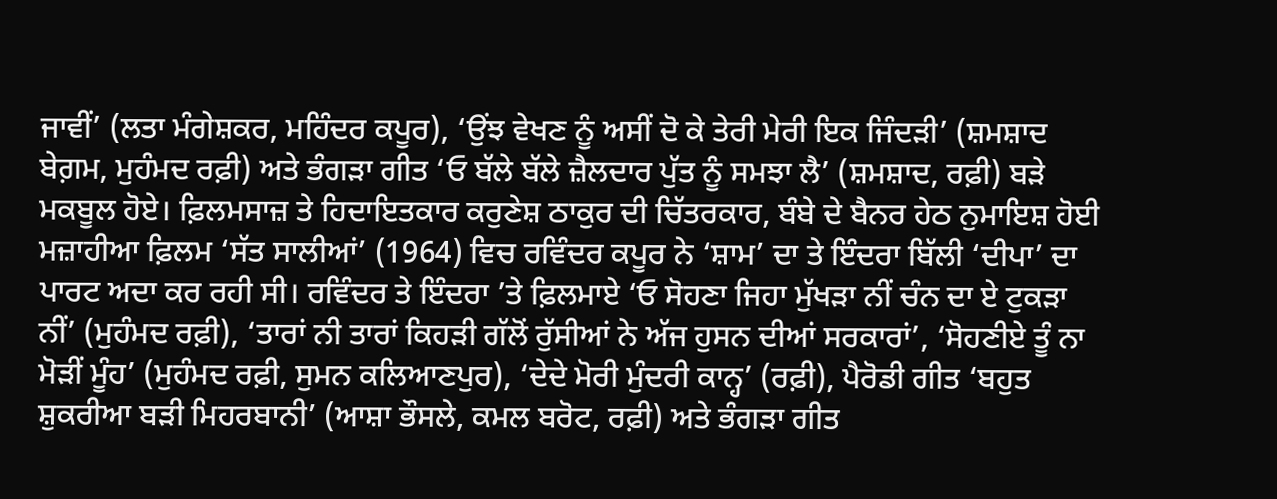ਜਾਵੀਂ’ (ਲਤਾ ਮੰਗੇਸ਼ਕਰ, ਮਹਿੰਦਰ ਕਪੂਰ), ‘ਉਂਝ ਵੇਖਣ ਨੂੰ ਅਸੀਂ ਦੋ ਕੇ ਤੇਰੀ ਮੇਰੀ ਇਕ ਜਿੰਦੜੀ’ (ਸ਼ਮਸ਼ਾਦ ਬੇਗ਼ਮ, ਮੁਹੰਮਦ ਰਫ਼ੀ) ਅਤੇ ਭੰਗੜਾ ਗੀਤ ‘ਓ ਬੱਲੇ ਬੱਲੇ ਜ਼ੈਲਦਾਰ ਪੁੱਤ ਨੂੰ ਸਮਝਾ ਲੈ’ (ਸ਼ਮਸ਼ਾਦ, ਰਫ਼ੀ) ਬੜੇ ਮਕਬੂਲ ਹੋਏ। ਫ਼ਿਲਮਸਾਜ਼ ਤੇ ਹਿਦਾਇਤਕਾਰ ਕਰੁਣੇਸ਼ ਠਾਕੁਰ ਦੀ ਚਿੱਤਰਕਾਰ, ਬੰਬੇ ਦੇ ਬੈਨਰ ਹੇਠ ਨੁਮਾਇਸ਼ ਹੋਈ ਮਜ਼ਾਹੀਆ ਫ਼ਿਲਮ ‘ਸੱਤ ਸਾਲੀਆਂ’ (1964) ਵਿਚ ਰਵਿੰਦਰ ਕਪੂਰ ਨੇ ‘ਸ਼ਾਮ’ ਦਾ ਤੇ ਇੰਦਰਾ ਬਿੱਲੀ ‘ਦੀਪਾ’ ਦਾ ਪਾਰਟ ਅਦਾ ਕਰ ਰਹੀ ਸੀ। ਰਵਿੰਦਰ ਤੇ ਇੰਦਰਾ ’ਤੇ ਫ਼ਿਲਮਾਏ ‘ਓ ਸੋਹਣਾ ਜਿਹਾ ਮੁੱਖੜਾ ਨੀਂ ਚੰਨ ਦਾ ਏ ਟੁਕੜਾ ਨੀਂ’ (ਮੁਹੰਮਦ ਰਫ਼ੀ), ‘ਤਾਰਾਂ ਨੀ ਤਾਰਾਂ ਕਿਹੜੀ ਗੱਲੋਂ ਰੁੱਸੀਆਂ ਨੇ ਅੱਜ ਹੁਸਨ ਦੀਆਂ ਸਰਕਾਰਾਂ’, ‘ਸੋਹਣੀਏ ਤੂੰ ਨਾ ਮੋੜੀਂ ਮੂੰਹ’ (ਮੁਹੰਮਦ ਰਫ਼ੀ, ਸੁਮਨ ਕਲਿਆਣਪੁਰ), ‘ਦੇਦੇ ਮੋਰੀ ਮੁੰਦਰੀ ਕਾਨ੍ਹ’ (ਰਫ਼ੀ), ਪੈਰੋਡੀ ਗੀਤ ‘ਬਹੁਤ ਸ਼ੁਕਰੀਆ ਬੜੀ ਮਿਹਰਬਾਨੀ’ (ਆਸ਼ਾ ਭੌਸਲੇ, ਕਮਲ ਬਰੋਟ, ਰਫ਼ੀ) ਅਤੇ ਭੰਗੜਾ ਗੀਤ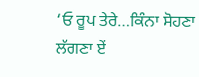‘ਓ ਰੂਪ ਤੇਰੇ…ਕਿੰਨਾ ਸੋਹਣਾ ਲੱਗਣਾ ਏਂ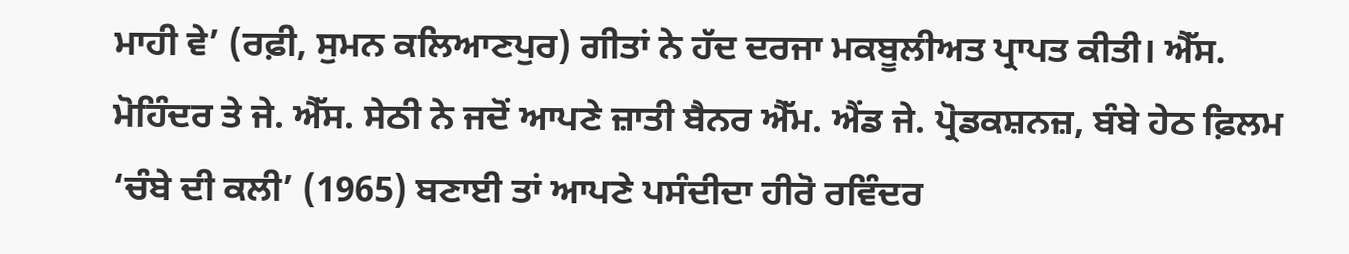ਮਾਹੀ ਵੇ’ (ਰਫ਼ੀ, ਸੁਮਨ ਕਲਿਆਣਪੁਰ) ਗੀਤਾਂ ਨੇ ਹੱਦ ਦਰਜਾ ਮਕਬੂਲੀਅਤ ਪ੍ਰਾਪਤ ਕੀਤੀ। ਐੱਸ. ਮੋਹਿੰਦਰ ਤੇ ਜੇ. ਐੱਸ. ਸੇਠੀ ਨੇ ਜਦੋਂ ਆਪਣੇ ਜ਼ਾਤੀ ਬੈਨਰ ਐੱਮ. ਐਂਡ ਜੇ. ਪ੍ਰੋਡਕਸ਼ਨਜ਼, ਬੰਬੇ ਹੇਠ ਫ਼ਿਲਮ ‘ਚੰਬੇ ਦੀ ਕਲੀ’ (1965) ਬਣਾਈ ਤਾਂ ਆਪਣੇ ਪਸੰਦੀਦਾ ਹੀਰੋ ਰਵਿੰਦਰ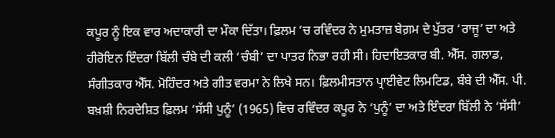ਕਪੂਰ ਨੂੰ ਇਕ ਵਾਰ ਅਦਾਕਾਰੀ ਦਾ ਮੌਕਾ ਦਿੱਤਾ। ਫ਼ਿਲਮ ’ਚ ਰਵਿੰਦਰ ਨੇ ਮੁਮਤਾਜ਼ ਬੇਗ਼ਮ ਦੇ ਪੁੱਤਰ ‘ਰਾਜੂ’ ਦਾ ਅਤੇ ਹੀਰੋਇਨ ਇੰਦਰਾ ਬਿੱਲੀ ਚੰਬੇ ਦੀ ਕਲੀ ‘ਚੰਬੀ’ ਦਾ ਪਾਤਰ ਨਿਭਾ ਰਹੀ ਸੀ। ਹਿਦਾਇਤਕਾਰ ਬੀ. ਐੱਸ. ਗਲਾਡ, ਸੰਗੀਤਕਾਰ ਐੱਸ. ਮੋਹਿੰਦਰ ਅਤੇ ਗੀਤ ਵਰਮਾ ਨੇ ਲਿਖੇ ਸਨ। ਫ਼ਿਲਮੀਸਤਾਨ ਪ੍ਰਾਈਵੇਟ ਲਿਮਟਿਡ, ਬੰਬੇ ਦੀ ਐੱਸ. ਪੀ. ਬਖ਼ਸ਼ੀ ਨਿਰਦੇਸ਼ਿਤ ਫ਼ਿਲਮ ‘ਸੱਸੀ ਪੁਨੂੰ’ (1965) ਵਿਚ ਰਵਿੰਦਰ ਕਪੂਰ ਨੇ ‘ਪੁਨੂੰ’ ਦਾ ਅਤੇ ਇੰਦਰਾ ਬਿੱਲੀ ਨੇ ‘ਸੱਸੀ’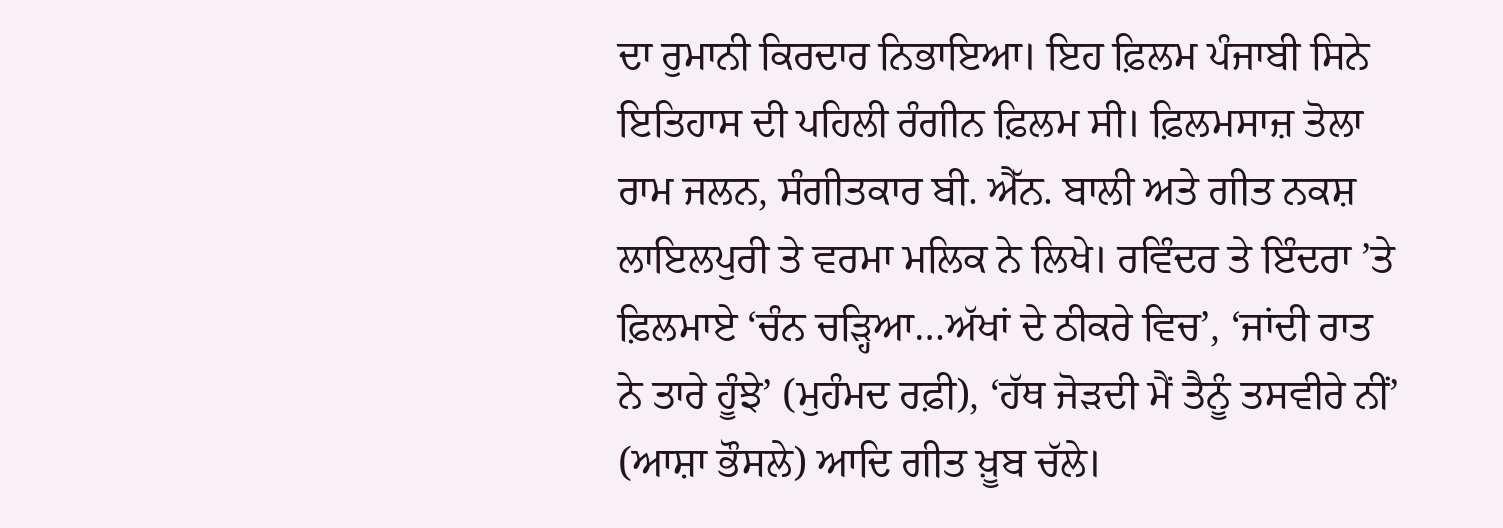ਦਾ ਰੁਮਾਨੀ ਕਿਰਦਾਰ ਨਿਭਾਇਆ। ਇਹ ਫ਼ਿਲਮ ਪੰਜਾਬੀ ਸਿਨੇ ਇਤਿਹਾਸ ਦੀ ਪਹਿਲੀ ਰੰਗੀਨ ਫ਼ਿਲਮ ਸੀ। ਫ਼ਿਲਮਸਾਜ਼ ਤੋਲਾ ਰਾਮ ਜਲਨ, ਸੰਗੀਤਕਾਰ ਬੀ. ਐੱਨ. ਬਾਲੀ ਅਤੇ ਗੀਤ ਨਕਸ਼ ਲਾਇਲਪੁਰੀ ਤੇ ਵਰਮਾ ਮਲਿਕ ਨੇ ਲਿਖੇ। ਰਵਿੰਦਰ ਤੇ ਇੰਦਰਾ ’ਤੇ ਫ਼ਿਲਮਾਏ ‘ਚੰਨ ਚੜ੍ਹਿਆ…ਅੱਖਾਂ ਦੇ ਠੀਕਰੇ ਵਿਚ’, ‘ਜਾਂਦੀ ਰਾਤ ਨੇ ਤਾਰੇ ਹੂੰਝੇ’ (ਮੁਹੰਮਦ ਰਫ਼ੀ), ‘ਹੱਥ ਜੋੜਦੀ ਮੈਂ ਤੈਨੂੰ ਤਸਵੀਰੇ ਨੀਂ’ (ਆਸ਼ਾ ਭੌਸਲੇ) ਆਦਿ ਗੀਤ ਖ਼ੂਬ ਚੱਲੇ।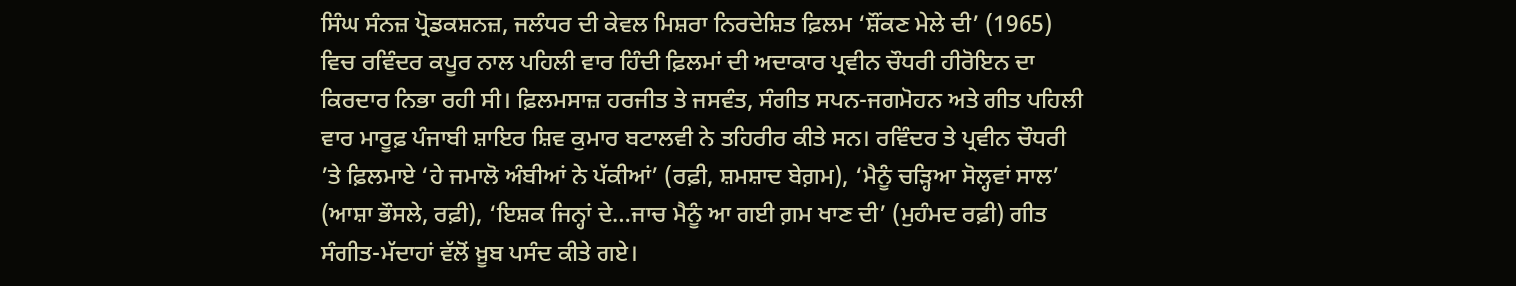ਸਿੰਘ ਸੰਨਜ਼ ਪ੍ਰੋਡਕਸ਼ਨਜ਼, ਜਲੰਧਰ ਦੀ ਕੇਵਲ ਮਿਸ਼ਰਾ ਨਿਰਦੇਸ਼ਿਤ ਫ਼ਿਲਮ ‘ਸ਼ੌਂਕਣ ਮੇਲੇ ਦੀ’ (1965) ਵਿਚ ਰਵਿੰਦਰ ਕਪੂਰ ਨਾਲ ਪਹਿਲੀ ਵਾਰ ਹਿੰਦੀ ਫ਼ਿਲਮਾਂ ਦੀ ਅਦਾਕਾਰ ਪ੍ਰਵੀਨ ਚੌਧਰੀ ਹੀਰੋਇਨ ਦਾ ਕਿਰਦਾਰ ਨਿਭਾ ਰਹੀ ਸੀ। ਫ਼ਿਲਮਸਾਜ਼ ਹਰਜੀਤ ਤੇ ਜਸਵੰਤ, ਸੰਗੀਤ ਸਪਨ-ਜਗਮੋਹਨ ਅਤੇ ਗੀਤ ਪਹਿਲੀ ਵਾਰ ਮਾਰੂਫ਼ ਪੰਜਾਬੀ ਸ਼ਾਇਰ ਸ਼ਿਵ ਕੁਮਾਰ ਬਟਾਲਵੀ ਨੇ ਤਹਿਰੀਰ ਕੀਤੇ ਸਨ। ਰਵਿੰਦਰ ਤੇ ਪ੍ਰਵੀਨ ਚੌਧਰੀ ’ਤੇ ਫ਼ਿਲਮਾਏ ‘ਹੇ ਜਮਾਲੋ ਅੰਬੀਆਂ ਨੇ ਪੱਕੀਆਂ’ (ਰਫ਼ੀ, ਸ਼ਮਸ਼ਾਦ ਬੇਗ਼ਮ), ‘ਮੈਨੂੰ ਚੜ੍ਹਿਆ ਸੋਲ੍ਹਵਾਂ ਸਾਲ’ (ਆਸ਼ਾ ਭੌਸਲੇ, ਰਫ਼ੀ), ‘ਇਸ਼ਕ ਜਿਨ੍ਹਾਂ ਦੇ…ਜਾਚ ਮੈਨੂੰ ਆ ਗਈ ਗ਼ਮ ਖਾਣ ਦੀ’ (ਮੁਹੰਮਦ ਰਫ਼ੀ) ਗੀਤ ਸੰਗੀਤ-ਮੱਦਾਹਾਂ ਵੱਲੋਂ ਖ਼ੂਬ ਪਸੰਦ ਕੀਤੇ ਗਏ।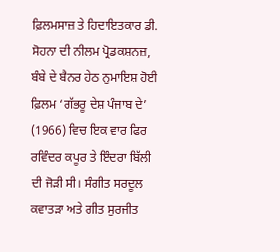ਫ਼ਿਲਮਸਾਜ਼ ਤੇ ਹਿਦਾਇਤਕਾਰ ਡੀ. ਸੋਹਨਾ ਦੀ ਨੀਲਮ ਪ੍ਰੋਡਕਸ਼ਨਜ਼, ਬੰਬੇ ਦੇ ਬੈਨਰ ਹੇਠ ਨੁਮਾਇਸ਼ ਹੋਈ ਫ਼ਿਲਮ ‘ਗੱਭਰੂ ਦੇਸ਼ ਪੰਜਾਬ ਦੇ’ (1966) ਵਿਚ ਇਕ ਵਾਰ ਫਿਰ ਰਵਿੰਦਰ ਕਪੂਰ ਤੇ ਇੰਦਰਾ ਬਿੱਲੀ ਦੀ ਜੋੜੀ ਸੀ। ਸੰਗੀਤ ਸਰਦੂਲ ਕਵਾਤੜਾ ਅਤੇ ਗੀਤ ਸੁਰਜੀਤ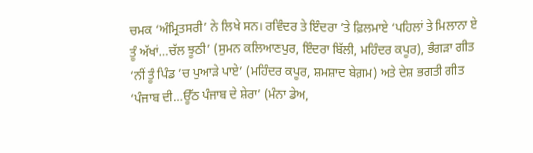ਚਮਕ ‘ਅੰਮ੍ਰਿਤਸਰੀ’ ਨੇ ਲਿਖੇ ਸਨ। ਰਵਿੰਦਰ ਤੇ ਇੰਦਰਾ ’ਤੇ ਫ਼ਿਲਮਾਏ ‘ਪਹਿਲਾਂ ਤੇ ਮਿਲਾਨਾ ਏ ਤੂੰ ਅੱਖਾਂ…ਚੱਲ ਝੂਠੀ’ (ਸੁਮਨ ਕਲਿਆਣਪੁਰ, ਇੰਦਰਾ ਬਿੱਲੀ, ਮਹਿੰਦਰ ਕਪੂਰ), ਭੰਗੜਾ ਗੀਤ ‘ਨੀਂ ਤੂੰ ਪਿੰਡ ’ਚ ਪੁਆੜੇ ਪਾਏ’ (ਮਹਿੰਦਰ ਕਪੂਰ, ਸ਼ਮਸ਼ਾਦ ਬੇਗ਼ਮ) ਅਤੇ ਦੇਸ਼ ਭਗਤੀ ਗੀਤ ‘ਪੰਜਾਬ ਦੀ…ਊੱਠ ਪੰਜਾਬ ਦੇ ਸ਼ੇਰਾ’ (ਮੰਨਾ ਡੇਅ,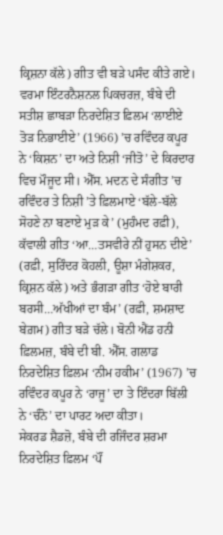ਕ੍ਰਿਸ਼ਨਾ ਕੱਲੇ) ਗੀਤ ਵੀ ਬੜੇ ਪਸੰਦ ਕੀਤੇ ਗਏ। ਵਰਮਾ ਇੰਟਰਨੈਸ਼ਨਲ ਪਿਕਚਰਜ਼, ਬੰਬੇ ਦੀ ਸਤੀਸ਼ ਛਾਬੜਾ ਨਿਰਦੇਸ਼ਿਤ ਫ਼ਿਲਮ ‘ਲਾਈਏ ਤੋੜ ਨਿਭਾਈਏ’ (1966) ’ਚ ਰਵਿੰਦਰ ਕਪੂਰ ਨੇ ‘ਕਿਸ਼ਨ’ ਦਾ ਅਤੇ ਨਿਸ਼ੀ ‘ਜੀਤੋ’ ਦੇ ਕਿਰਦਾਰ ਵਿਚ ਮੌਜੂਦ ਸੀ। ਐੱਸ. ਮਦਨ ਦੇ ਸੰਗੀਤ ’ਚ ਰਵਿੰਦਰ ਤੇ ਨਿਸ਼ੀ ’ਤੇ ਫ਼ਿਲਮਾਏ ‘ਬੱਲੇ-ਬੱਲੇ ਸੋਹਣੇ ਨਾ ਬਣਾਏ ਮੁੜ ਕੇ’ (ਮੁਹੰਮਦ ਰਫ਼ੀ), ਕੱਵਾਲੀ ਗੀਤ ‘ਆ…ਤਸਵੀਰੇ ਨੀਂ ਹੁਸਨ ਦੀਏ’ (ਰਫ਼ੀ, ਸੁਰਿੰਦਰ ਕੋਹਲੀ, ਊਸ਼ਾ ਮੰਗੇਸ਼ਕਰ, ਕ੍ਰਿਸ਼ਨ ਕੱਲੇ) ਅਤੇ ਭੰਗੜਾ ਗੀਤ ‘ਹੋਏ ਬਾਰੀ ਬਰਸੀ…ਅੱਖੀਆਂ ਦਾ ਬੰਮ’ (ਰਫ਼ੀ, ਸ਼ਮਸ਼ਾਦ ਬੇਗ਼ਮ) ਗੀਤ ਬੜੇ ਚੱਲੇ। ਬੋਨੀ ਐਂਡ ਹਨੀ ਫ਼ਿਲਮਜ਼, ਬੰਬੇ ਦੀ ਬੀ. ਐੱਸ. ਗਲਾਡ ਨਿਰਦੇਸ਼ਿਤ ਫ਼ਿਲਮ ‘ਨੀਮ ਹਕੀਮ’ (1967) ’ਚ ਰਵਿੰਦਰ ਕਪੂਰ ਨੇ ‘ਰਾਜੂ’ ਦਾ ਤੇ ਇੰਦਰਾ ਬਿੱਲੀ ਨੇ ‘ਚੰਨੋ’ ਦਾ ਪਾਰਟ ਅਦਾ ਕੀਤਾ।
ਸੇਕਰਡ ਸ਼ੈਡਜ਼ੋ, ਬੰਬੇ ਦੀ ਰਜਿੰਦਰ ਸ਼ਰਮਾ ਨਿਰਦੇਸ਼ਿਤ ਫ਼ਿਲਮ ‘ਪੌਂ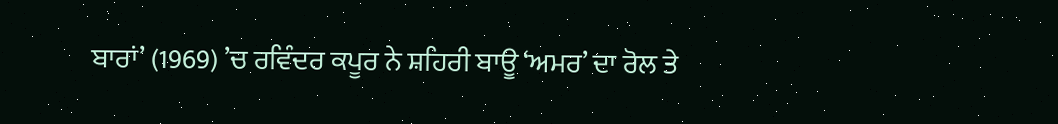ਬਾਰਾਂ’ (1969) ’ਚ ਰਵਿੰਦਰ ਕਪੂਰ ਨੇ ਸ਼ਹਿਰੀ ਬਾਊ ‘ਅਮਰ’ ਦਾ ਰੋਲ ਤੇ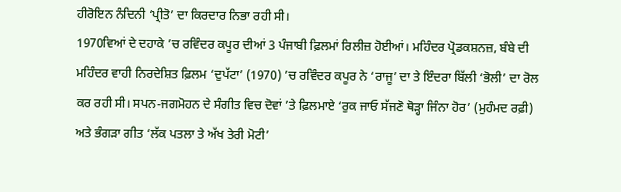ਹੀਰੋਇਨ ਨੰਦਿਨੀ ‘ਪ੍ਰੀਤੋ’ ਦਾ ਕਿਰਦਾਰ ਨਿਭਾ ਰਹੀ ਸੀ।
1970ਵਿਆਂ ਦੇ ਦਹਾਕੇ ’ਚ ਰਵਿੰਦਰ ਕਪੂਰ ਦੀਆਂ 3 ਪੰਜਾਬੀ ਫ਼ਿਲਮਾਂ ਰਿਲੀਜ਼ ਹੋਈਆਂ। ਮਹਿੰਦਰ ਪ੍ਰੋਡਕਸ਼ਨਜ਼, ਬੰਬੇ ਦੀ ਮਹਿੰਦਰ ਵਾਹੀ ਨਿਰਦੇਸ਼ਿਤ ਫ਼ਿਲਮ ‘ਦੁਪੱਟਾ’ (1970) ’ਚ ਰਵਿੰਦਰ ਕਪੂਰ ਨੇ ‘ਰਾਜੂ’ ਦਾ ਤੇ ਇੰਦਰਾ ਬਿੱਲੀ ‘ਭੋਲੀ’ ਦਾ ਰੋਲ ਕਰ ਰਹੀ ਸੀ। ਸਪਨ-ਜਗਮੋਹਨ ਦੇ ਸੰਗੀਤ ਵਿਚ ਦੋਵਾਂ ’ਤੇ ਫ਼ਿਲਮਾਏ ‘ਰੁਕ ਜਾਓ ਸੱਜਣੋ ਥੋੜ੍ਹਾ ਜਿੰਨਾ ਹੋਰ’ (ਮੁਹੰਮਦ ਰਫ਼ੀ) ਅਤੇ ਭੰਗੜਾ ਗੀਤ ‘ਲੱਕ ਪਤਲਾ ਤੇ ਅੱਖ ਤੇਰੀ ਮੋਟੀ’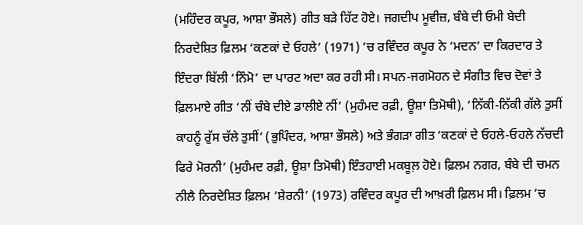(ਮਹਿੰਦਰ ਕਪੂਰ, ਆਸ਼ਾ ਭੌਸਲੇ) ਗੀਤ ਬੜੇ ਹਿੱਟ ਹੋਏ। ਜਗਦੀਪ ਮੂਵੀਜ਼, ਬੰਬੇ ਦੀ ਓਮੀ ਬੇਦੀ ਨਿਰਦੇਸ਼ਿਤ ਫ਼ਿਲਮ ‘ਕਣਕਾਂ ਦੇ ਓਹਲੇ’ (1971) ’ਚ ਰਵਿੰਦਰ ਕਪੂਰ ਨੇ ‘ਮਦਨ’ ਦਾ ਕਿਰਦਾਰ ਤੇ ਇੰਦਰਾ ਬਿੱਲੀ ‘ਨਿੰਮੋ’ ਦਾ ਪਾਰਟ ਅਦਾ ਕਰ ਰਹੀ ਸੀ। ਸਪਨ-ਜਗਮੋਹਨ ਦੇ ਸੰਗੀਤ ਵਿਚ ਦੋਵਾਂ ਤੇ ਫ਼ਿਲਮਾਏ ਗੀਤ ‘ਨੀਂ ਚੰਬੇ ਦੀਏ ਡਾਲੀਏ ਨੀਂ’ (ਮੁਹੰਮਦ ਰਫ਼ੀ, ਊਸ਼ਾ ਤਿਮੋਥੀ), ‘ਨਿੱਕੀ-ਨਿੱਕੀ ਗੱਲੇ ਤੁਸੀਂ ਕਾਹਨੂੰ ਰੁੱਸ ਚੱਲੇ ਤੁਸੀਂ’ (ਭੁਪਿੰਦਰ, ਆਸ਼ਾ ਭੌਸਲੇ) ਅਤੇ ਭੰਗੜਾ ਗੀਤ ‘ਕਣਕਾਂ ਦੇ ਓਹਲੇ-ਓਹਲੇ ਨੱਚਦੀ ਫਿਰੇ ਮੋਰਨੀ’ (ਮੁਹੰਮਦ ਰਫ਼ੀ, ਊਸ਼ਾ ਤਿਮੋਥੀ) ਇੰਤਹਾਈ ਮਕਬੂਲ਼ ਹੋਏ। ਫ਼ਿਲਮ ਨਗਰ, ਬੰਬੇ ਦੀ ਚਮਨ ਨੀਲੈ ਨਿਰਦੇਸ਼ਿਤ ਫ਼ਿਲਮ ‘ਸ਼ੇਰਨੀ’ (1973) ਰਵਿੰਦਰ ਕਪੂਰ ਦੀ ਆਖ਼ਰੀ ਫ਼ਿਲਮ ਸੀ। ਫ਼ਿਲਮ ’ਚ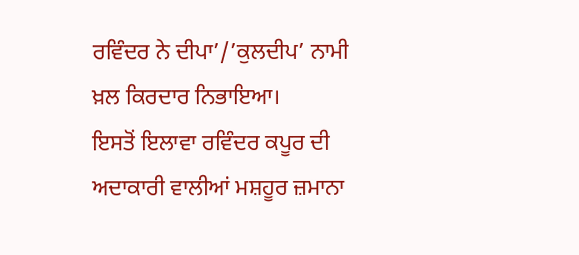ਰਵਿੰਦਰ ਨੇ ਦੀਪਾ’/’ਕੁਲਦੀਪ’ ਨਾਮੀ ਖ਼ਲ ਕਿਰਦਾਰ ਨਿਭਾਇਆ।
ਇਸਤੋਂ ਇਲਾਵਾ ਰਵਿੰਦਰ ਕਪੂਰ ਦੀ ਅਦਾਕਾਰੀ ਵਾਲੀਆਂ ਮਸ਼ਹੂਰ ਜ਼ਮਾਨਾ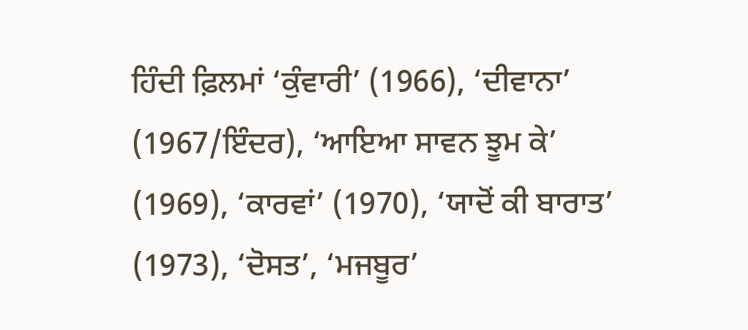ਹਿੰਦੀ ਫ਼ਿਲਮਾਂ ‘ਕੁੰਵਾਰੀ’ (1966), ‘ਦੀਵਾਨਾ’ (1967/ਇੰਦਰ), ‘ਆਇਆ ਸਾਵਨ ਝੂਮ ਕੇ’ (1969), ‘ਕਾਰਵਾਂ’ (1970), ‘ਯਾਦੋਂ ਕੀ ਬਾਰਾਤ’ (1973), ‘ਦੋਸਤ’, ‘ਮਜਬੂਰ’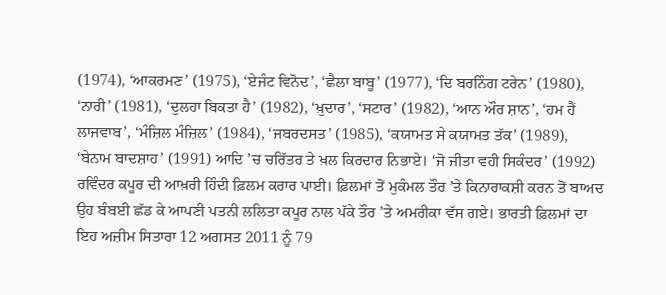(1974), ‘ਆਕਰਮਣ’ (1975), ‘ਏਜੰਟ ਵਿਨੋਦ’, ‘ਛੈਲਾ ਬਾਬੂ’ (1977), ‘ਦਿ ਬਰਨਿੰਗ ਟਰੇਨ’ (1980), ‘ਨਾਰੀ’ (1981), ‘ਦੁਲਹਾ ਬਿਕਤਾ ਹੈ’ (1982), ‘ਖ਼ੁਦਾਰ’, ‘ਸਟਾਰ’ (1982), ‘ਆਨ ਔਰ ਸ਼ਾਨ’, ‘ਹਮ ਹੈਂ ਲਾਜਵਾਬ’, ‘ਮੰਜ਼ਿਲ ਮੰਜ਼ਿਲ’ (1984), ‘ਜਬਰਦਸਤ’ (1985), ‘ਕਯਾਮਤ ਸੇ ਕਯਾਮਤ ਤੱਕ’ (1989), ‘ਬੇਨਾਮ ਬਾਦਸ਼ਾਹ’ (1991) ਆਦਿ ’ਚ ਚਰਿੱਤਰ ਤੇ ਖ਼ਲ ਕਿਰਦਾਰ ਨਿਭਾਏ। ‘ਜੋ ਜੀਤਾ ਵਹੀ ਸਿਕੰਦਰ’ (1992) ਰਵਿੰਦਰ ਕਪੂਰ ਦੀ ਆਖ਼ਰੀ ਹਿੰਦੀ ਫ਼ਿਲਮ ਕਰਾਰ ਪਾਈ। ਫ਼ਿਲਮਾਂ ਤੋਂ ਮੁਕੰਮਲ ਤੌਰ ’ਤੇ ਕਿਨਾਰਾਕਸ਼ੀ ਕਰਨ ਤੋਂ ਬਾਅਦ ਉਹ ਬੰਬਈ ਛੱਡ ਕੇ ਆਪਣੀ ਪਤਨੀ ਲਲਿਤਾ ਕਪੂਰ ਨਾਲ ਪੱਕੇ ਤੌਰ ’ਤੇ ਅਮਰੀਕਾ ਵੱਸ ਗਏ। ਭਾਰਤੀ ਫ਼ਿਲਮਾਂ ਦਾ ਇਹ ਅਜ਼ੀਮ ਸਿਤਾਰਾ 12 ਅਗਸਤ 2011 ਨੂੰ 79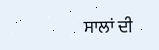ਸਾਲਾਂ ਦੀ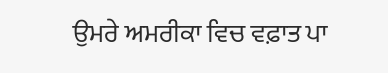ਉਮਰੇ ਅਮਰੀਕਾ ਵਿਚ ਵਫ਼ਾਤ ਪਾ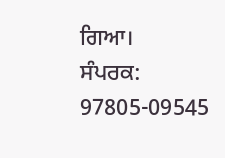ਗਿਆ।
ਸੰਪਰਕ: 97805-09545